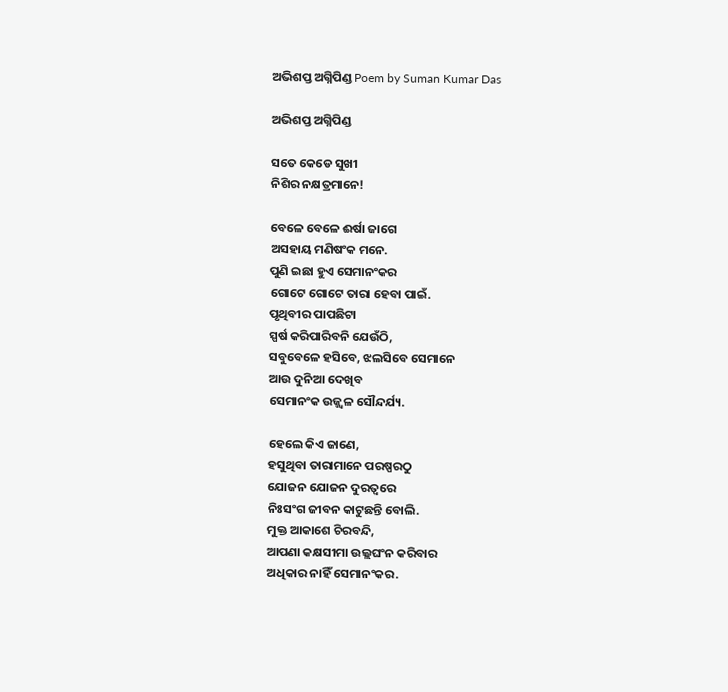ଅଭିଶପ୍ତ ଅଗ୍ନିପିଣ୍ଡ Poem by Suman Kumar Das

ଅଭିଶପ୍ତ ଅଗ୍ନିପିଣ୍ଡ

ସତେ କେଡେ ସୁଖୀ
ନିଶିର ନକ୍ଷତ୍ରମାନେ!

ବେଳେ ବେଳେ ଈର୍ଷା ଜାଗେ
ଅସହାୟ ମଣିଷଂକ ମନେ.
ପୁଣି ଇଛା ହୁଏ ସେମାନଂକର
ଗୋଟେ ଗୋଟେ ତାରା ହେବା ପାଇଁ.
ପୃଥିବୀର ପାପଛିଟା
ସ୍ପର୍ଷ କରିପାରିବନି ଯେଉଁଠି,
ସବୁବେଳେ ହସିବେ, ଝଲସିବେ ସେମାନେ
ଆଉ ଦୁନିଆ ଦେଖିବ
ସେମାନଂକ ଉଜ୍ଜ୍ବଳ ସୌନ୍ଦର୍ଯ୍ୟ.

ହେଲେ କିଏ ଜାଣେ,
ହସୁଥିବା ତାରାମାନେ ପରଷ୍ପରଠୁ
ଯୋଜନ ଯୋଜନ ଦୁରତ୍ବରେ
ନିଃସଂଗ ଜୀବନ କାଟୁଛନ୍ତି ବୋଲି.
ମୁକ୍ତ ଆକାଶେ ଚିରବନ୍ଦି,
ଆପଣା କକ୍ଷସୀମା ଉଲ୍ଲଘଂନ କରିବାର
ଅଧିକାର ନାହିଁ ସେମାନଂକର.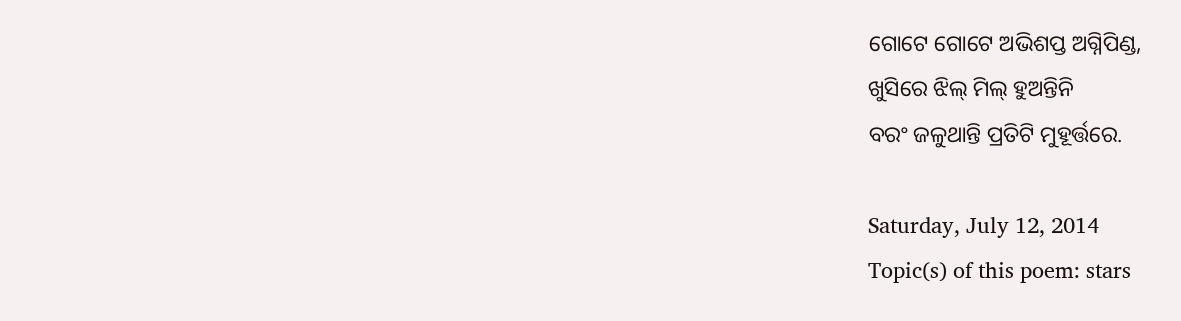ଗୋଟେ ଗୋଟେ ଅଭିଶପ୍ତ ଅଗ୍ନିପିଣ୍ଡ,
ଖୁସିରେ ଝିଲ୍ ମିଲ୍ ହୁଅନ୍ତିନି
ବରଂ ଜଳୁଥାନ୍ତି ପ୍ରତିଟି ମୁହୂର୍ତ୍ତରେ.

Saturday, July 12, 2014
Topic(s) of this poem: stars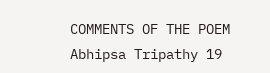COMMENTS OF THE POEM
Abhipsa Tripathy 19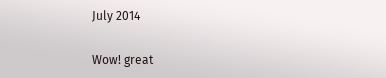July 2014

Wow! great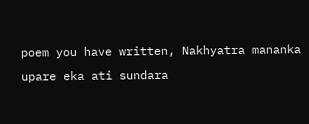poem you have written, Nakhyatra mananka upare eka ati sundara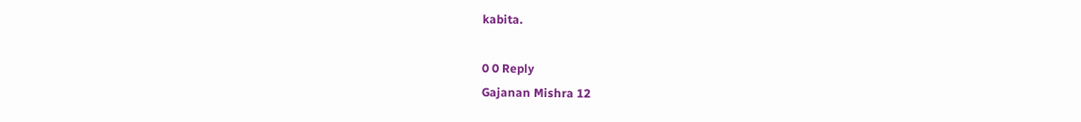kabita.

0 0 Reply
Gajanan Mishra 12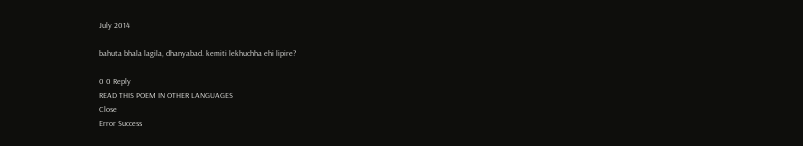July 2014

bahuta bhala lagila, dhanyabad. kemiti lekhuchha ehi lipire?

0 0 Reply
READ THIS POEM IN OTHER LANGUAGES
Close
Error Success